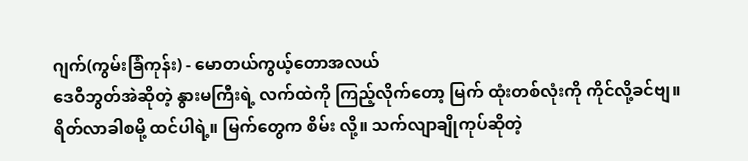ဂျက်(ကွမ်းခြံကုန်း) - မောတယ်ကွယ့်တောအလယ်
ဒေဝီဘွတ်အဲဆိုတဲ့ နွားမကြီးရဲ့ လက်ထဲကို ကြည့်လိုက်တော့ မြက် ထုံးတစ်လုံးကို ကိုင်လို့ခင်ဗျ။ ရိတ်လာခါစမို့ ထင်ပါရဲ့။ မြက်တွေက စိမ်း လို့။ သက်လျာချိုကုပ်ဆိုတဲ့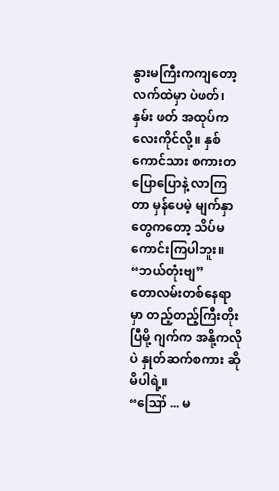နွားမကြီးကကျတော့ လက်ထဲမှာ ပဲဖတ်၊ နှမ်း ဖတ် အထုပ်ကလေးကိုင်လို့။ နှစ်ကောင်သား စကားတပြောပြောနဲ့ လာကြ တာ မှန်ပေမဲ့ မျက်နှာတွေကတော့ သိပ်မကောင်းကြပါဘူး။
“ဘယ်တုံးဗျ”
တောလမ်းတစ်နေရာမှာ တည့်တည့်ကြီးတိုးပြီမို့ ဂျက်က အနို့ကလိုပဲ နှုတ်ဆက်စကား ဆိုမိပါရဲ့။
“ဪ ... မ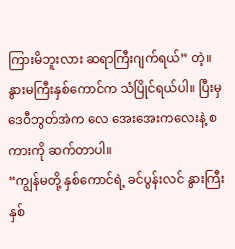ကြားမိဘူးလား ဆရာကြီးဂျက်ရယ်” တဲ့။
နွားမကြီးနှစ်ကောင်က သံပြိုင်ရယ်ပါ။ ပြီးမှ ဒေဝီဘွတ်အဲက လေ အေးအေးကလေးနဲ့ စကားကို ဆက်တာပါ။
“ကျွန်မတို့ နှစ်ကောင်ရဲ့ ခင်ပွန်းလင် နွားကြီးနှစ်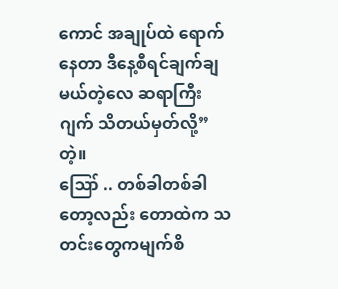ကောင် အချုပ်ထဲ ရောက်နေတာ ဒီနေ့စီရင်ချက်ချမယ်တဲ့လေ ဆရာကြီးဂျက် သိတယ်မှတ်လို့”တဲ့။
ဪ .. တစ်ခါတစ်ခါတော့လည်း တောထဲက သတင်းတွေကမျက်စိ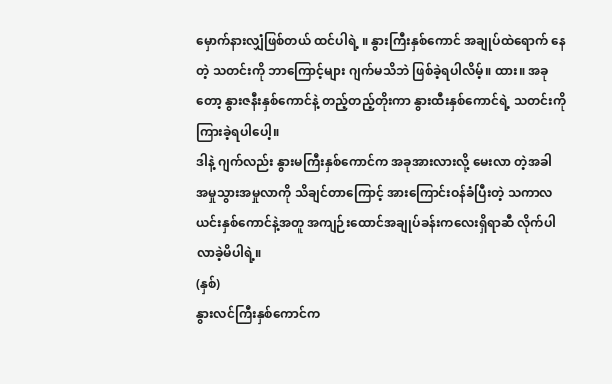မှောက်နားလျှံဖြစ်တယ် ထင်ပါရဲ့ ။ နွားကြီးနှစ်ကောင် အချုပ်ထဲရောက် နေတဲ့ သတင်းကို ဘာကြောင့်များ ဂျက်မသိဘဲ ဖြစ်ခဲ့ရပါလိမ့်။ ထား။ အခုတော့ နွားဇနီးနှစ်ကောင်နဲ့ တည့်တည့်တိုးကာ နွားထီးနှစ်ကောင်ရဲ့ သတင်းကို ကြားခဲ့ရပါပေါ့။
ဒါနဲ့ ဂျက်လည်း နွားမကြီးနှစ်ကောင်က အခုအားလားလို့ မေးလာ တဲ့အခါ အမှုသွားအမှုလာကို သိချင်တာကြောင့် အားကြောင်းဝန်ခံပြီးတဲ့ သကာလ ယင်းနှစ်ကောင်နဲ့အတူ အကျဉ်းထောင်အချုပ်ခန်းကလေးရှိရာဆီ လိုက်ပါလာခဲ့မိပါရဲ့။
(နှစ်)
နွားလင်ကြီးနှစ်ကောင်က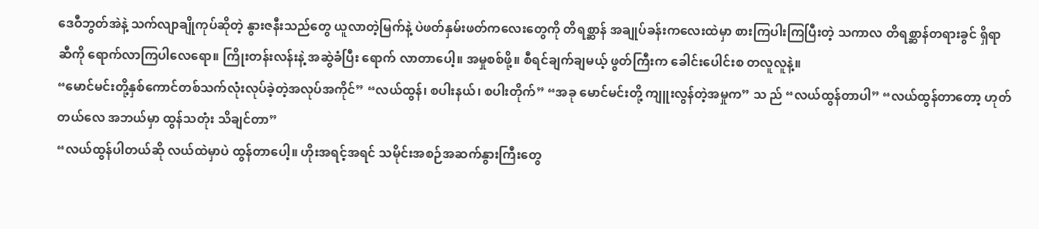ဒေဝီဘွတ်အဲနဲ့ သက်လျာချိုကုပ်ဆိုတဲ့ နွားဇနီးသည်တွေ ယူလာတဲ့မြက်နဲ့ ပဲဖတ်နှမ်းဖတ်ကလေးတွေကို တိရစ္ဆာန် အချုပ်ခန်းကလေးထဲမှာ စားကြပါးကြပြီးတဲ့ သကာလ တိရစ္ဆာန်တရားခွင် ရှိရာဆီကို ရောက်လာကြပါလေရော။ ကြိုးတန်းလန်းနဲ့ အဆွဲခံပြီး ရောက် လာတာပေါ့။ အမှုစစ်ဖို့။ စီရင်ချက်ချမယ့် ဖွတ်ကြီးက ခေါင်းပေါင်းစ တလူလူနဲ့။
“မောင်မင်းတို့နှစ်ကောင်တစ်သက်လုံးလုပ်ခဲ့တဲ့အလုပ်အကိုင်” “လယ်ထွန်၊ စပါးနယ်၊ စပါးတိုက်” “အခု မောင်မင်းတို့ ကျူးလွန်တဲ့အမှုက” သ ည် “လယ်ထွန်တာပါ” “လယ်ထွန်တာတော့ ဟုတ်တယ်လေ အဘယ်မှာ ထွန်သတုံး သိချင်တာ”
“လယ်ထွန်ပါတယ်ဆို လယ်ထဲမှာပဲ ထွန်တာပေါ့။ ဟိုးအရင့်အရင် သမိုင်းအစဉ်အဆက်နွားကြီးတွေ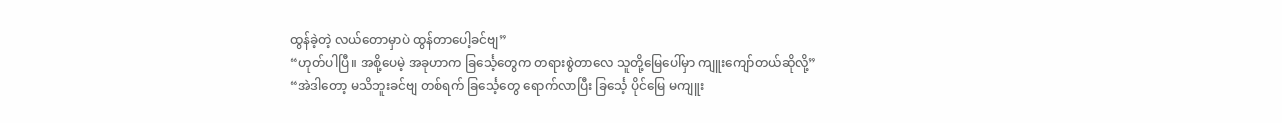ထွန်ခဲ့တဲ့ လယ်တောမှာပဲ ထွန်တာပေါ့ခင်ဗျ”
“ဟုတ်ပါပြီ။ အစို့ပေမဲ့ အခုဟာက ခြင်္သေ့တွေက တရားစွဲတာလေ သူတို့မြေပေါ်မှာ ကျူးကျော်တယ်ဆိုလို့”
“အဲဒါတော့ မသိဘူးခင်ဗျ တစ်ရက် ခြင်္သေ့တွေ ရောက်လာပြီး ခြင်္သေ့ ပိုင်မြေ မကျူး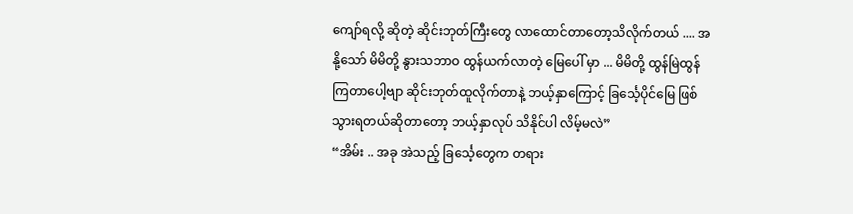ကျော်ရလို့ ဆိုတဲ့ ဆိုင်းဘုတ်ကြီးတွေ လာထောင်တာတော့သိလိုက်တယ် .... အနို့သော် မိမိတို့ နွားသဘာဝ ထွန်ယက်လာတဲ့ မြေပေါ် မှာ ... မိမိတို့ ထွန်မြဲထွန်ကြတာပေါ့ဗျာ ဆိုင်းဘုတ်ထူလိုက်တာနဲ့ ဘယ့်နှာကြောင့် ခြင်္သေ့ပိုင်မြေ ဖြစ်သွားရတယ်ဆိုတာတော့ ဘယ့်နှာလုပ် သိနိုင်ပါ လိမ့်မလဲ”
“အိမ်း .. အခု အဲသည့် ခြင်္သေ့တွေက တရား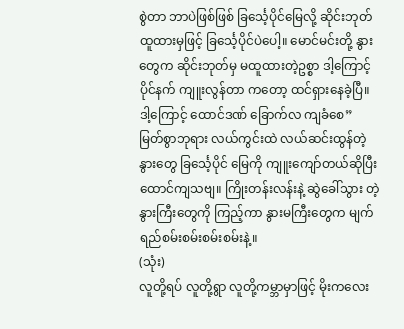စွဲတာ ဘာပဲဖြစ်ဖြစ် ခြင်္သေ့ပိုင်မြေလို့ ဆိုင်းဘုတ်ထူထားမှဖြင့် ခြင်္သေ့ပိုင်ပဲပေါ့။ မောင်မင်းတို့ နွားတွေက ဆိုင်းဘုတ်မှ မထူထားတဲ့ဥစ္စာ ဒါ့ကြောင့် ပိုင်နက် ကျူးလွန်တာ ကတော့ ထင်ရှားနေခဲ့ပြီ။ ဒါ့ကြောင့် ထောင်ဒဏ် ခြောက်လ ကျခံစေ”
မြတ်စွာဘုရား လယ်ကွင်းထဲ လယ်ဆင်းထွန်တဲ့ နွားတွေ ခြင်္သေ့ပိုင် မြေကို ကျူးကျော်တယ်ဆိုပြီး ထောင်ကျသဗျ။ ကြိုးတန်းလန်းနဲ့ ဆွဲခေါ်သွား တဲ့ နွားကြီးတွေကို ကြည့်ကာ နွားမကြီးတွေက မျက်ရည်စမ်းစမ်းစမ်းစမ်းနဲ့။
(သုံး)
လူတို့ရပ် လူတို့ရွာ လူတို့ကမ္ဘာမှာဖြင့် မိုးကလေး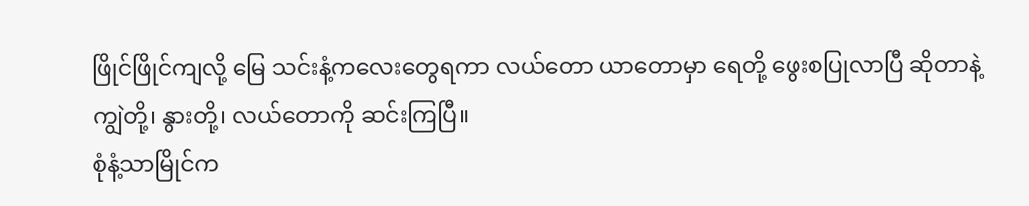ဖြိုင်ဖြိုင်ကျလို့ မြေ သင်းနံ့ကလေးတွေရကာ လယ်တော ယာတောမှာ ရေတို့ ဖွေးစပြုလာပြီ ဆိုတာနဲ့ ကျွဲတို့၊ နွားတို့၊ လယ်တောကို ဆင်းကြပြီ။
စုံနံ့သာမြိုင်က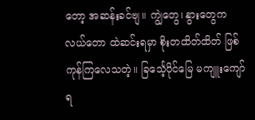တော့ အဆန်းခင်ဗျ။ ကျွဲတွေ၊ နွားတွေက လယ်တော ထဲဆင်းရမှာ စိုးတထိတ်ထိတ် ဖြစ်ကုန်ကြလေသတဲ့။ ခြင်္သေ့ပိုင်မြေ မကျူးကျော်ရ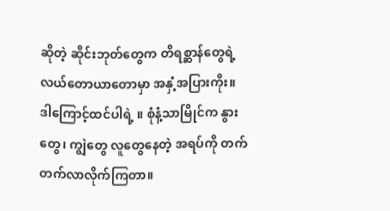ဆိုတဲ့ ဆိုင်းဘုတ်တွေက တိရစ္ဆာန်တွေရဲ့ လယ်တောယာတောမှာ အနှံ့အပြားကိုး။
ဒါကြောင့်ထင်ပါရဲ့ ။ စုံနံ့သာမြိုင်က နွားတွေ၊ ကျွဲတွေ လူတွေနေတဲ့ အရပ်ကို တက်တက်လာလိုက်ကြတာ။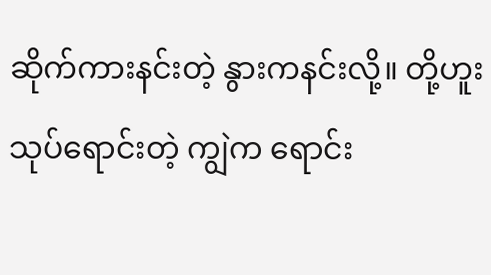ဆိုက်ကားနင်းတဲ့ နွားကနင်းလို့။ တို့ဟူးသုပ်ရောင်းတဲ့ ကျွဲက ရောင်း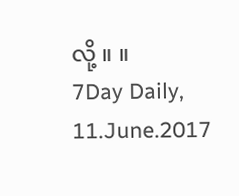လို့ ။ ။
7Day Daily, 11.June.2017